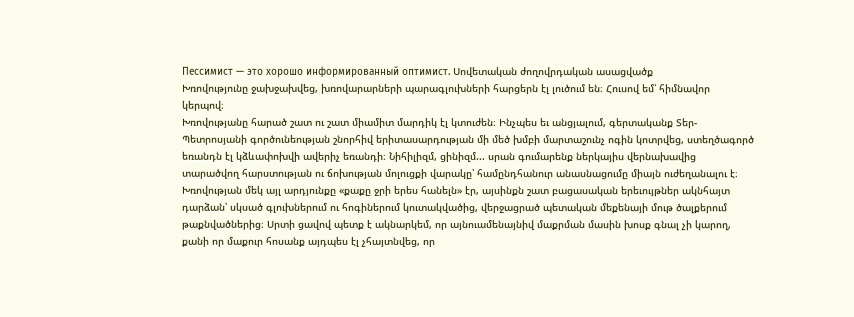Пессимист — это хорошо информированный оптимист. Սովետական ժողովրդական ասացվածք
Խռովությունը ջախջախվեց, խռովարարների պարագլուխների հարցերն էլ լուծում են։ Հուսով եմ՝ հիմնավոր կերպով։
Խռովությանը հարած շատ ու շատ միամիտ մարդիկ էլ կտուժեն։ Ինչպես եւ անցյալում, գերտականք Տեր-Պետրոսյանի գործունեության շնորհիվ երիտասարդության մի մեծ խմբի մարտաշունչ ոգին կոտրվեց, ստեղծագործ եռանդն էլ կձևափոխվի ավերիչ եռանդի։ Նիհիլիզմ, ցինիզմ... սրան գումարենք ներկայիս վերնախավից տարածվող հարստության ու ճոխության մոլուցքի վարակը՝ համընդհանուր անասնացումը միայն ուժեղանալու է։
Խռովության մեկ այլ արդյունքը «քաքը ջրի երես հանելն» էր, այսինքն շատ բացասական երեւույթներ ակնհայտ դարձան՝ սկսած գլուխներում ու հոգիներում կուտակվածից, վերջացրած պետական մեքենայի մութ ծալքերում թաքնվածներից։ Սրտի ցավով պետք է ակնարկեմ, որ այնուամենայնիվ մաքրման մասին խոսք գնալ չի կարող, քանի որ մաքուր հոսանք այդպես էլ չհայտնվեց, որ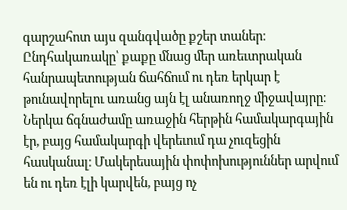գարշահոտ այս զանգվածը քշեր տաներ։ Ընդհակառակը՝ քաքը մնաց մեր առեւտրական հանրապետության ճահճում ու դեռ երկար է թունավորելու առանց այն էլ անառողջ միջավայրը։
Ներկա ճգնաժամը առաջին հերթին համակարգային էր, բայց համակարգի վերեւում դա չուզեցին հասկանալ։ Մակերեսային փոփոխություններ արվում են ու դեռ էլի կարվեն, բայց ոչ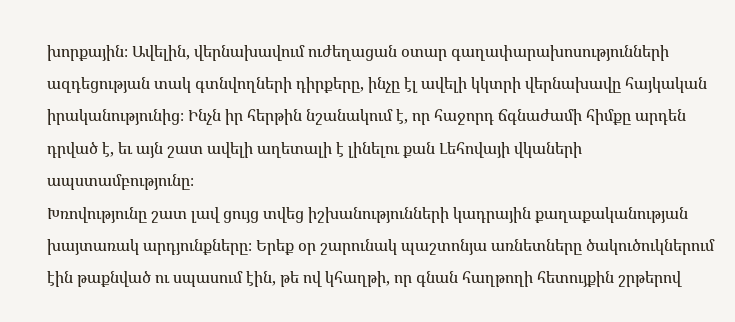խորքային։ Ավելին, վերնախավում ուժեղացան օտար գաղափարախոսությունների ազդեցության տակ գտնվողների դիրքերը, ինչը էլ ավելի կկտրի վերնախավը հայկական իրականությունից։ Ինչն իր հերթին նշանակում է, որ հաջորդ ճգնաժամի հիմքը արդեն դրված է, եւ այն շատ ավելի աղետալի է լինելու քան Լեհովայի վկաների ապստամբությունը։
Խռովությունը շատ լավ ցույց տվեց իշխանությունների կադրային քաղաքականության խայտառակ արդյունքները։ Երեք օր շարունակ պաշտոնյա առնետները ծակուծուկներում էին թաքնված ու սպասում էին, թե ով կհաղթի, որ գնան հաղթողի հետույքին շրթերով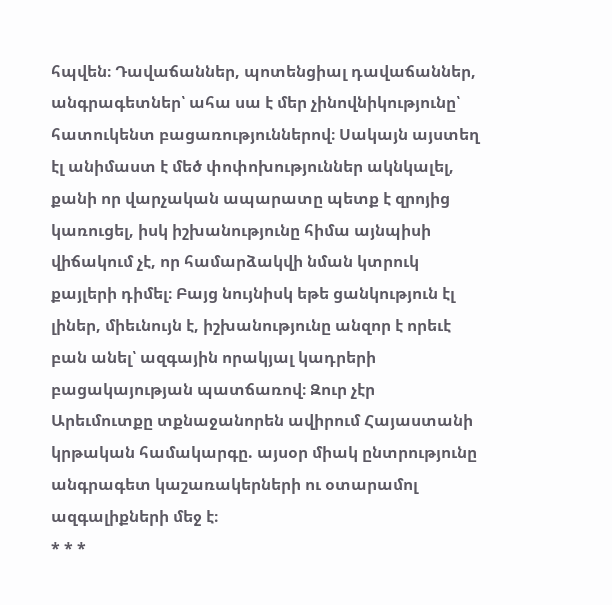հպվեն։ Դավաճաններ, պոտենցիալ դավաճաններ, անգրագետներ՝ ահա սա է մեր չինովնիկությունը՝ հատուկենտ բացառություններով։ Սակայն այստեղ էլ անիմաստ է մեծ փոփոխություններ ակնկալել, քանի որ վարչական ապարատը պետք է զրոյից կառուցել, իսկ իշխանությունը հիմա այնպիսի վիճակում չէ, որ համարձակվի նման կտրուկ քայլերի դիմել։ Բայց նույնիսկ եթե ցանկություն էլ լիներ, միեւնույն է, իշխանությունը անզոր է որեւէ բան անել՝ ազգային որակյալ կադրերի բացակայության պատճառով։ Զուր չէր Արեւմուտքը տքնաջանորեն ավիրում Հայաստանի կրթական համակարգը. այսօր միակ ընտրությունը անգրագետ կաշառակերների ու օտարամոլ ազգալիքների մեջ է։
* * *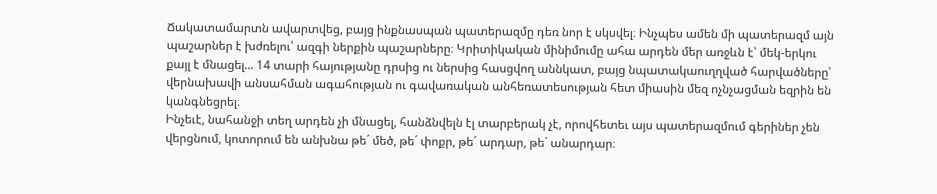Ճակատամարտն ավարտվեց, բայց ինքնասպան պատերազմը դեռ նոր է սկսվել։ Ինչպես ամեն մի պատերազմ այն պաշարներ է խժռելու՝ ազգի ներքին պաշարները։ Կրիտիկական մինիմումը ահա արդեն մեր առջևն է՝ մեկ-երկու քայլ է մնացել... 14 տարի հայությանը դրսից ու ներսից հասցվող աննկատ, բայց նպատակաուղղված հարվածները՝ վերնախավի անսահման ագահության ու գավառական անհեռատեսության հետ միասին մեզ ոչնչացման եզրին են կանգնեցրել։
Ինչեւէ, նահանջի տեղ արդեն չի մնացել, հանձնվելն էլ տարբերակ չէ, որովհետեւ այս պատերազմում գերիներ չեն վերցնում, կոտորում են անխնա թե´ մեծ, թե´ փոքր, թե´ արդար, թե´ անարդար։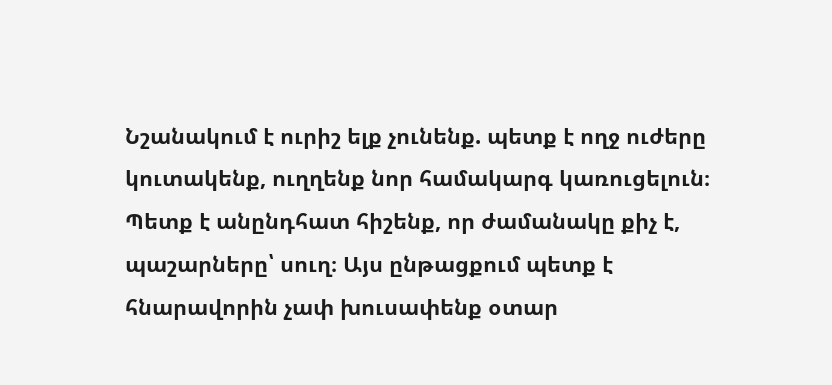Նշանակում է ուրիշ ելք չունենք. պետք է ողջ ուժերը կուտակենք, ուղղենք նոր համակարգ կառուցելուն։ Պետք է անընդհատ հիշենք, որ ժամանակը քիչ է, պաշարները՝ սուղ։ Այս ընթացքում պետք է հնարավորին չափ խուսափենք օտար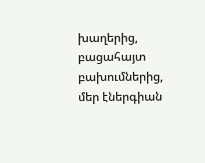խաղերից, բացահայտ բախումներից, մեր էներգիան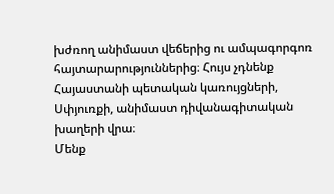խժռող անիմաստ վեճերից ու ամպագորգոռ հայտարարություններից։ Հույս չդնենք Հայաստանի պետական կառույցների, Սփյուռքի, անիմաստ դիվանագիտական խաղերի վրա։
Մենք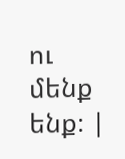ու մենք ենք։ |